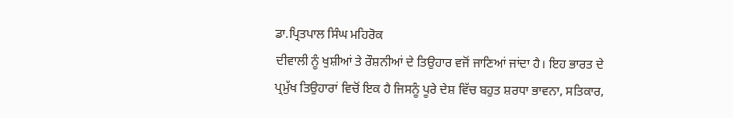ਡਾ.ਪ੍ਰਿਤਪਾਲ ਸਿੰਘ ਮਹਿਰੋਕ
ਦੀਵਾਲੀ ਨੂੰ ਖੁਸ਼ੀਆਂ ਤੇ ਰੌਸ਼ਨੀਆਂ ਦੇ ਤਿਉਹਾਰ ਵਜੋਂ ਜਾਣਿਆਂ ਜਾਂਦਾ ਹੈ। ਇਹ ਭਾਰਤ ਦੇ ਪ੍ਰਮੁੱਖ ਤਿਉਹਾਰਾਂ ਵਿਚੋਂ ਇਕ ਹੈ ਜਿਸਨੂੰ ਪੂਰੇ ਦੇਸ਼ ਵਿੱਚ ਬਹੁਤ ਸ਼ਰਧਾ ਭਾਵਨਾ, ਸਤਿਕਾਰ,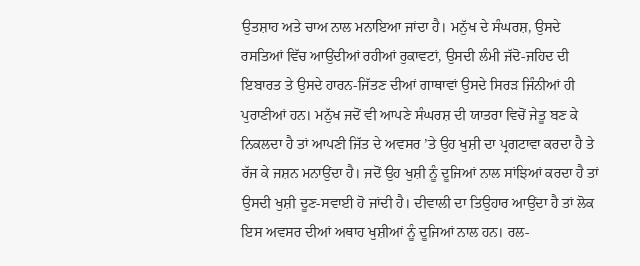ਉਤਸ਼ਾਹ ਅਤੇ ਚਾਅ ਨਾਲ ਮਨਾਇਆ ਜਾਂਦਾ ਹੈ। ਮਨੁੱਖ ਦੇ ਸੰਘਰਸ਼, ਉਸਦੇ ਰਸਤਿਆਂ ਵਿੱਚ ਆਉਂਦੀਆਂ ਰਹੀਆਂ ਰੁਕਾਵਟਾਂ, ਉਸਦੀ ਲੰਮੀ ਜੱਦੋ-ਜਹਿਦ ਦੀ ਇਬਾਰਤ ਤੇ ਉਸਦੇ ਹਾਰਨ-ਜਿੱਤਣ ਦੀਆਂ ਗਾਥਾਵਾਂ ਉਸਦੇ ਸਿਰੜ ਜਿੰਨੀਆਂ ਹੀ ਪੁਰਾਣੀਆਂ ਹਨ। ਮਨੁੱਖ ਜਦੋਂ ਵੀ ਆਪਣੇ ਸੰਘਰਸ਼ ਦੀ ਯਾਤਰਾ ਵਿਚੋਂ ਜੇਤੂ ਬਣ ਕੇ ਨਿਕਲਦਾ ਹੈ ਤਾਂ ਆਪਣੀ ਜਿੱਤ ਦੇ ਅਵਸਰ ’ਤੇ ਉਹ ਖੁਸ਼ੀ ਦਾ ਪ੍ਰਗਟਾਵਾ ਕਰਦਾ ਹੈ ਤੇ ਰੱਜ ਕੇ ਜਸ਼ਨ ਮਨਾਉਂਦਾ ਹੈ। ਜਦੋਂ ਉਹ ਖੁਸ਼ੀ ਨੂੰ ਦੂਜਿਆਂ ਨਾਲ ਸਾਂਝਿਆਂ ਕਰਦਾ ਹੈ ਤਾਂ ਉਸਦੀ ਖੁਸ਼ੀ ਦੂਣ-ਸਵਾਈ ਹੋ ਜਾਂਦੀ ਹੈ। ਦੀਵਾਲੀ ਦਾ ਤਿਉਹਾਰ ਆਉਂਦਾ ਹੈ ਤਾਂ ਲੋਕ ਇਸ ਅਵਸਰ ਦੀਆਂ ਅਥਾਹ ਖੁਸ਼ੀਆਂ ਨੂੰ ਦੂਜਿਆਂ ਨਾਲ ਹਨ। ਰਲ-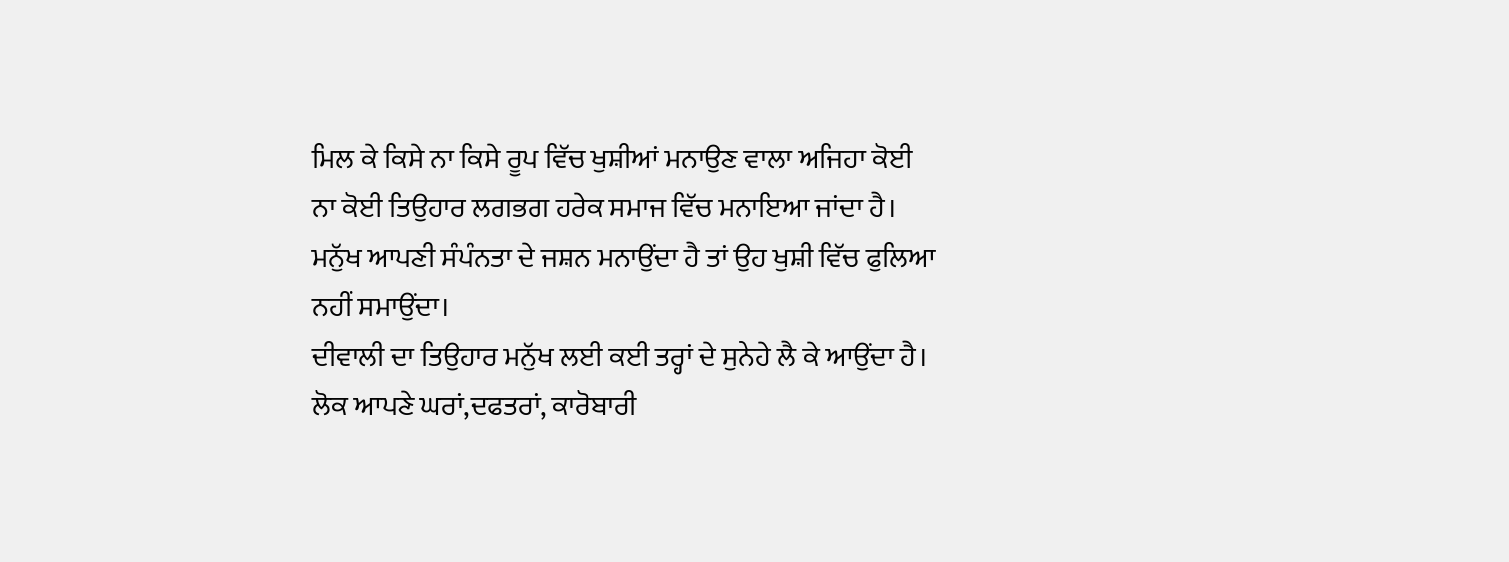ਮਿਲ ਕੇ ਕਿਸੇ ਨਾ ਕਿਸੇ ਰੂਪ ਵਿੱਚ ਖੁਸ਼ੀਆਂ ਮਨਾਉਣ ਵਾਲਾ ਅਜਿਹਾ ਕੋਈ ਨਾ ਕੋਈ ਤਿਉਹਾਰ ਲਗਭਗ ਹਰੇਕ ਸਮਾਜ ਵਿੱਚ ਮਨਾਇਆ ਜਾਂਦਾ ਹੈ। ਮਨੁੱਖ ਆਪਣੀ ਸੰਪੰਨਤਾ ਦੇ ਜਸ਼ਨ ਮਨਾਉਂਦਾ ਹੈ ਤਾਂ ਉਹ ਖੁਸ਼ੀ ਵਿੱਚ ਫੁਲਿਆ ਨਹੀਂ ਸਮਾਉਂਦਾ।
ਦੀਵਾਲੀ ਦਾ ਤਿਉਹਾਰ ਮਨੁੱਖ ਲਈ ਕਈ ਤਰ੍ਹਾਂ ਦੇ ਸੁਨੇਹੇ ਲੈ ਕੇ ਆਉਂਦਾ ਹੈ। ਲੋਕ ਆਪਣੇ ਘਰਾਂ,ਦਫਤਰਾਂ, ਕਾਰੋਬਾਰੀ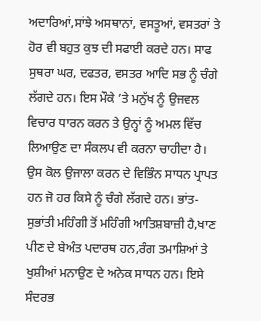ਅਦਾਰਿਆਂ,ਸਾਂਝੇ ਅਸਥਾਨਾਂ, ਵਸਤੂਆਂ, ਵਸਤਰਾਂ ਤੇ ਹੋਰ ਵੀ ਬਹੁਤ ਕੁਝ ਦੀ ਸਫਾਈ ਕਰਦੇ ਹਨ। ਸਾਫ ਸੁਥਰਾ ਘਰ, ਦਫਤਰ, ਵਸਤਰ ਆਦਿ ਸਭ ਨੂੰ ਚੰਗੇ ਲੱਗਦੇ ਹਨ। ਇਸ ਮੌਕੇ ’ਤੇ ਮਨੁੱਖ ਨੂੰ ਉਜਵਲ ਵਿਚਾਰ ਧਾਰਨ ਕਰਨ ਤੇ ਉਨ੍ਹਾਂ ਨੂੰ ਅਮਲ ਵਿੱਚ ਲਿਆਉਣ ਦਾ ਸੰਕਲਪ ਵੀ ਕਰਨਾ ਚਾਹੀਦਾ ਹੈ। ਉਸ ਕੋਲ ਉਜਾਲਾ ਕਰਨ ਦੇ ਵਿਭਿੰਨ ਸਾਧਨ ਪ੍ਰਾਪਤ ਹਨ ਜੋ ਹਰ ਕਿਸੇ ਨੂੰ ਚੰਗੇ ਲੱਗਦੇ ਹਨ। ਭਾਂਤ-ਸੁਭਾਂਤੀ ਮਹਿੰਗੀ ਤੋਂ ਮਹਿੰਗੀ ਆਤਿਸ਼ਬਾਜ਼ੀ ਹੈ,ਖਾਣ ਪੀਣ ਦੇ ਬੇਅੰਤ ਪਦਾਰਥ ਹਨ,ਰੰਗ ਤਮਾਸ਼ਿਆਂ ਤੇ ਖੁਸ਼ੀਆਂ ਮਨਾਉਣ ਦੇ ਅਨੇਕ ਸਾਧਨ ਹਨ। ਇਸੇ ਸੰਦਰਭ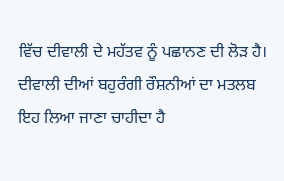ਵਿੱਚ ਦੀਵਾਲੀ ਦੇ ਮਹੱਤਵ ਨੂੰ ਪਛਾਨਣ ਦੀ ਲੋੜ ਹੈ। ਦੀਵਾਲੀ ਦੀਆਂ ਬਹੁਰੰਗੀ ਰੌਸ਼ਨੀਆਂ ਦਾ ਮਤਲਬ ਇਹ ਲਿਆ ਜਾਣਾ ਚਾਹੀਦਾ ਹੈ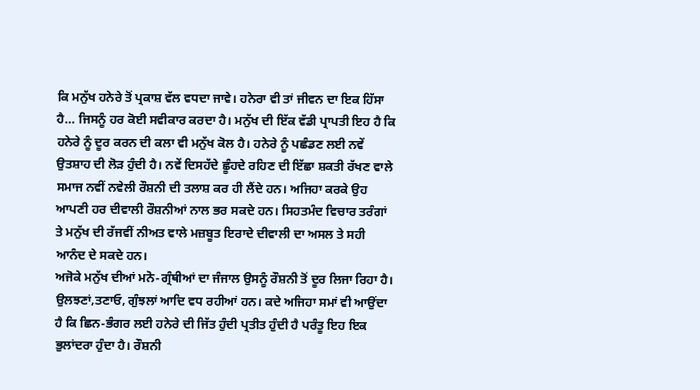ਕਿ ਮਨੁੱਖ ਹਨੇਰੇ ਤੋਂ ਪ੍ਰਕਾਸ਼ ਵੱਲ ਵਧਦਾ ਜਾਵੇ। ਹਨੇਰਾ ਵੀ ਤਾਂ ਜੀਵਨ ਦਾ ਇਕ ਹਿੱਸਾ ਹੈ… ਜਿਸਨੂੰ ਹਰ ਕੋਈ ਸਵੀਕਾਰ ਕਰਦਾ ਹੈ। ਮਨੁੱਖ ਦੀ ਇੱਕ ਵੱਡੀ ਪ੍ਰਾਪਤੀ ਇਹ ਹੈ ਕਿ ਹਨੇਰੇ ਨੂੰ ਦੂਰ ਕਰਨ ਦੀ ਕਲਾ ਵੀ ਮਨੁੱਖ ਕੋਲ ਹੈ। ਹਨੇਰੇ ਨੂੰ ਪਛੰਡਣ ਲਈ ਨਵੇਂ ਉਤਸ਼ਾਹ ਦੀ ਲੋੜ ਹੁੰਦੀ ਹੈ। ਨਵੇਂ ਦਿਸਹੱਦੇ ਛੂੰਹਦੇ ਰਹਿਣ ਦੀ ਇੱਛਾ ਸ਼ਕਤੀ ਰੱਖਣ ਵਾਲੇ ਸਮਾਜ ਨਵੀਂ ਨਵੇਲੀ ਰੌਸ਼ਨੀ ਦੀ ਤਲਾਸ਼ ਕਰ ਹੀ ਲੈਂਦੇ ਹਨ। ਅਜਿਹਾ ਕਰਕੇ ਉਹ ਆਪਣੀ ਹਰ ਦੀਵਾਲੀ ਰੌਸ਼ਨੀਆਂ ਨਾਲ ਭਰ ਸਕਦੇ ਹਨ। ਸਿਹਤਮੰਦ ਵਿਚਾਰ ਤਰੰਗਾਂ ਤੇ ਮਨੁੱਖ ਦੀ ਰੱਜਵੀਂ ਨੀਅਤ ਵਾਲੇ ਮਜ਼ਬੂਤ ਇਰਾਦੇ ਦੀਵਾਲੀ ਦਾ ਅਸਲ ਤੇ ਸਹੀ ਆਨੰਦ ਦੇ ਸਕਦੇ ਹਨ।
ਅਜੋਕੇ ਮਨੁੱਖ ਦੀਆਂ ਮਨੋ-ਗ੍ਰੰਥੀਆਂ ਦਾ ਜੰਜਾਲ ਉਸਨੂੰ ਰੌਸ਼ਨੀ ਤੋਂ ਦੂਰ ਲਿਜਾ ਰਿਹਾ ਹੈ। ਉਲਝਣਾਂ,ਤਣਾਓ, ਗੁੰਝਲਾਂ ਆਦਿ ਵਧ ਰਹੀਆਂ ਹਨ। ਕਦੇ ਅਜਿਹਾ ਸਮਾਂ ਵੀ ਆਉਂਦਾ ਹੈ ਕਿ ਛਿਨ-ਭੰਗਰ ਲਈ ਹਨੇਰੇ ਦੀ ਜਿੱਤ ਹੁੰਦੀ ਪ੍ਰਤੀਤ ਹੁੰਦੀ ਹੈ ਪਰੰਤੂ ਇਹ ਇਕ ਭੁਲਾਂਦਰਾ ਹੁੰਦਾ ਹੈ। ਰੌਸ਼ਨੀ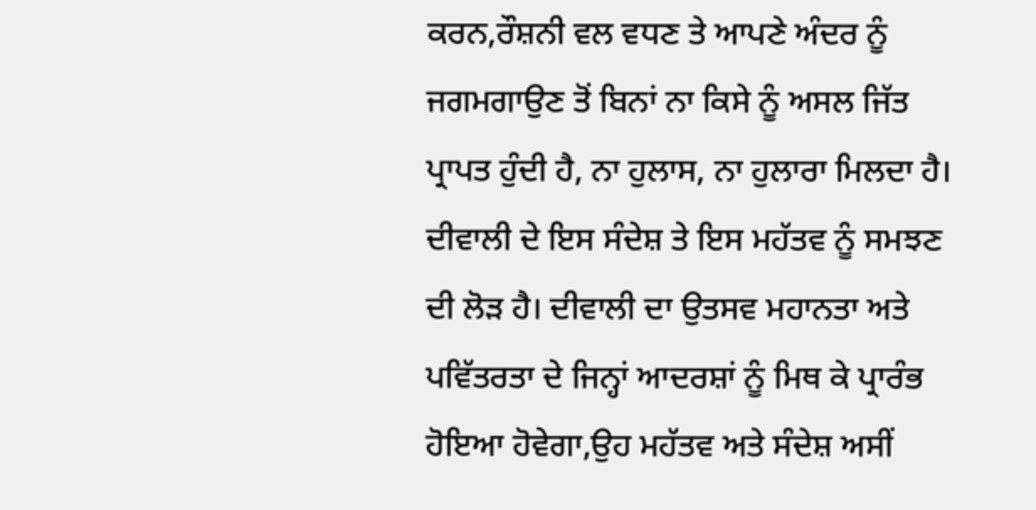ਕਰਨ,ਰੌਸ਼ਨੀ ਵਲ ਵਧਣ ਤੇ ਆਪਣੇ ਅੰਦਰ ਨੂੰ ਜਗਮਗਾਉਣ ਤੋਂ ਬਿਨਾਂ ਨਾ ਕਿਸੇ ਨੂੰ ਅਸਲ ਜਿੱਤ ਪ੍ਰਾਪਤ ਹੁੰਦੀ ਹੈ, ਨਾ ਹੁਲਾਸ, ਨਾ ਹੁਲਾਰਾ ਮਿਲਦਾ ਹੈ। ਦੀਵਾਲੀ ਦੇ ਇਸ ਸੰਦੇਸ਼ ਤੇ ਇਸ ਮਹੱਤਵ ਨੂੰ ਸਮਝਣ ਦੀ ਲੋੜ ਹੈ। ਦੀਵਾਲੀ ਦਾ ਉਤਸਵ ਮਹਾਨਤਾ ਅਤੇ ਪਵਿੱਤਰਤਾ ਦੇ ਜਿਨ੍ਹਾਂ ਆਦਰਸ਼ਾਂ ਨੂੰ ਮਿਥ ਕੇ ਪ੍ਰਾਰੰਭ ਹੋਇਆ ਹੋਵੇਗਾ,ਉਹ ਮਹੱਤਵ ਅਤੇ ਸੰਦੇਸ਼ ਅਸੀਂ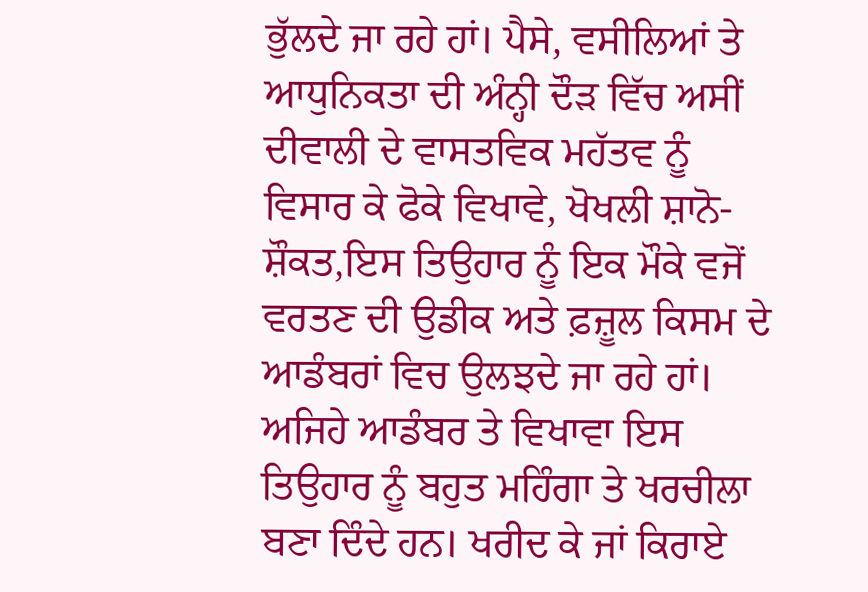ਭੁੱਲਦੇ ਜਾ ਰਹੇ ਹਾਂ। ਪੈਸੇ, ਵਸੀਲਿਆਂ ਤੇ ਆਧੁਨਿਕਤਾ ਦੀ ਅੰਨ੍ਹੀ ਦੌੜ ਵਿੱਚ ਅਸੀਂ ਦੀਵਾਲੀ ਦੇ ਵਾਸਤਵਿਕ ਮਹੱਤਵ ਨੂੰ ਵਿਸਾਰ ਕੇ ਫੋਕੇ ਵਿਖਾਵੇ, ਖੋਖਲੀ ਸ਼ਾਨੋ-ਸ਼ੌਕਤ,ਇਸ ਤਿਉਹਾਰ ਨੂੰ ਇਕ ਮੌਕੇ ਵਜੋਂ ਵਰਤਣ ਦੀ ਉਡੀਕ ਅਤੇ ਫ਼ਜ਼ੂਲ ਕਿਸਮ ਦੇ ਆਡੰਬਰਾਂ ਵਿਚ ਉਲਝਦੇ ਜਾ ਰਹੇ ਹਾਂ। ਅਜਿਹੇ ਆਡੰਬਰ ਤੇ ਵਿਖਾਵਾ ਇਸ ਤਿਉਹਾਰ ਨੂੰ ਬਹੁਤ ਮਹਿੰਗਾ ਤੇ ਖਰਚੀਲਾ ਬਣਾ ਦਿੰਦੇ ਹਨ। ਖਰੀਦ ਕੇ ਜਾਂ ਕਿਰਾਏ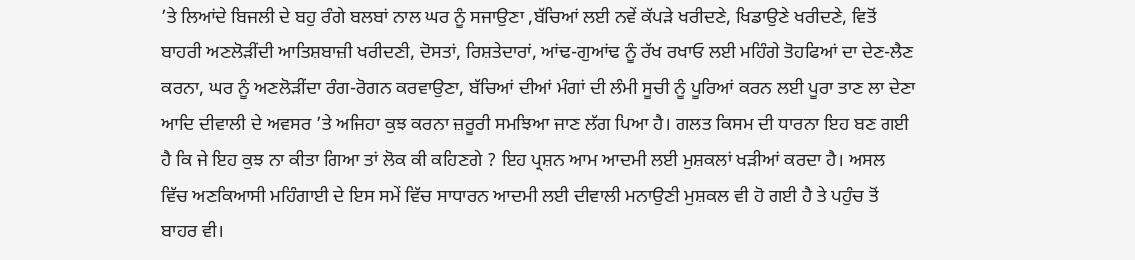’ਤੇ ਲਿਆਂਦੇ ਬਿਜਲੀ ਦੇ ਬਹੁ ਰੰਗੇ ਬਲਬਾਂ ਨਾਲ ਘਰ ਨੂੰ ਸਜਾਉਣਾ ,ਬੱਚਿਆਂ ਲਈ ਨਵੇਂ ਕੱਪੜੇ ਖਰੀਦਣੇ, ਖਿਡਾਉਣੇ ਖਰੀਦਣੇ, ਵਿਤੋਂ ਬਾਹਰੀ ਅਣਲੋੜੀਂਦੀ ਆਤਿਸ਼ਬਾਜ਼ੀ ਖਰੀਦਣੀ, ਦੋਸਤਾਂ, ਰਿਸ਼ਤੇਦਾਰਾਂ, ਆਂਢ-ਗੁਆਂਢ ਨੂੰ ਰੱਖ ਰਖਾਓ ਲਈ ਮਹਿੰਗੇ ਤੋਹਫਿਆਂ ਦਾ ਦੇਣ-ਲੈਣ ਕਰਨਾ, ਘਰ ਨੂੰ ਅਣਲੋੜੀਂਦਾ ਰੰਗ-ਰੋਗਨ ਕਰਵਾਉਣਾ, ਬੱਚਿਆਂ ਦੀਆਂ ਮੰਗਾਂ ਦੀ ਲੰਮੀ ਸੂਚੀ ਨੂੰ ਪੂਰਿਆਂ ਕਰਨ ਲਈ ਪੂਰਾ ਤਾਣ ਲਾ ਦੇਣਾ ਆਦਿ ਦੀਵਾਲੀ ਦੇ ਅਵਸਰ ’ਤੇ ਅਜਿਹਾ ਕੁਝ ਕਰਨਾ ਜ਼ਰੂਰੀ ਸਮਝਿਆ ਜਾਣ ਲੱਗ ਪਿਆ ਹੈ। ਗਲਤ ਕਿਸਮ ਦੀ ਧਾਰਨਾ ਇਹ ਬਣ ਗਈ ਹੈ ਕਿ ਜੇ ਇਹ ਕੁਝ ਨਾ ਕੀਤਾ ਗਿਆ ਤਾਂ ਲੋਕ ਕੀ ਕਹਿਣਗੇ ? ਇਹ ਪ੍ਰਸ਼ਨ ਆਮ ਆਦਮੀ ਲਈ ਮੁਸ਼ਕਲਾਂ ਖੜੀਆਂ ਕਰਦਾ ਹੈ। ਅਸਲ ਵਿੱਚ ਅਣਕਿਆਸੀ ਮਹਿੰਗਾਈ ਦੇ ਇਸ ਸਮੇਂ ਵਿੱਚ ਸਾਧਾਰਨ ਆਦਮੀ ਲਈ ਦੀਵਾਲੀ ਮਨਾਉਣੀ ਮੁਸ਼ਕਲ ਵੀ ਹੋ ਗਈ ਹੈ ਤੇ ਪਹੁੰਚ ਤੋਂ ਬਾਹਰ ਵੀ।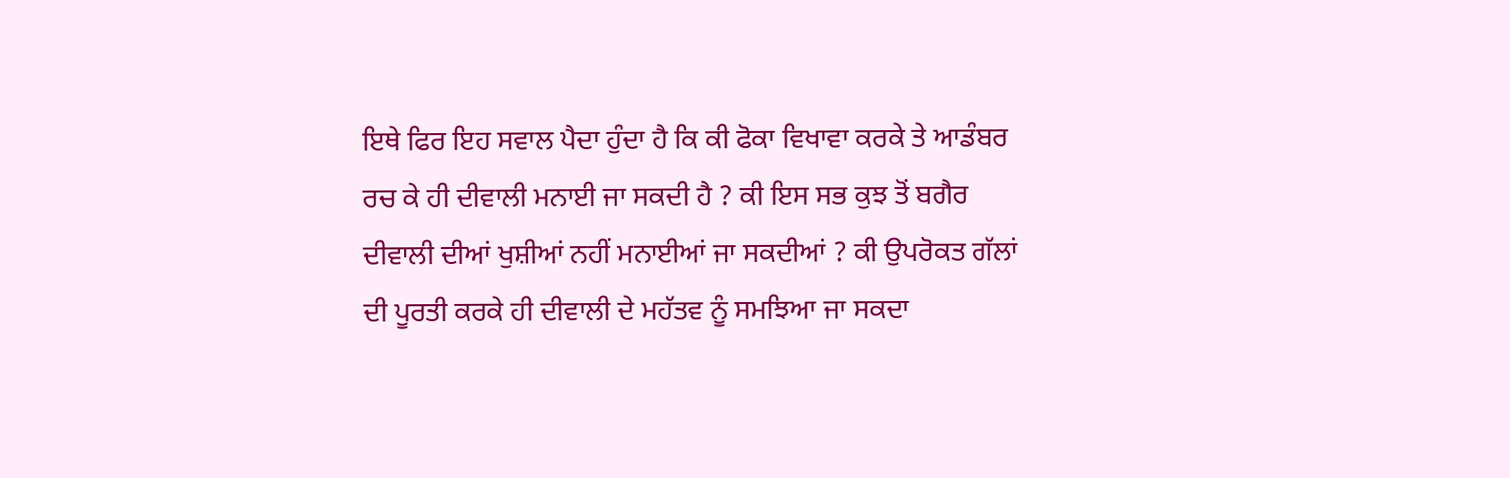ਇਥੇ ਫਿਰ ਇਹ ਸਵਾਲ ਪੈਦਾ ਹੁੰਦਾ ਹੈ ਕਿ ਕੀ ਫੋਕਾ ਵਿਖਾਵਾ ਕਰਕੇ ਤੇ ਆਡੰਬਰ ਰਚ ਕੇ ਹੀ ਦੀਵਾਲੀ ਮਨਾਈ ਜਾ ਸਕਦੀ ਹੈ ? ਕੀ ਇਸ ਸਭ ਕੁਝ ਤੋਂ ਬਗੈਰ ਦੀਵਾਲੀ ਦੀਆਂ ਖੁਸ਼ੀਆਂ ਨਹੀਂ ਮਨਾਈਆਂ ਜਾ ਸਕਦੀਆਂ ? ਕੀ ਉਪਰੋਕਤ ਗੱਲਾਂ ਦੀ ਪੂਰਤੀ ਕਰਕੇ ਹੀ ਦੀਵਾਲੀ ਦੇ ਮਹੱਤਵ ਨੂੰ ਸਮਝਿਆ ਜਾ ਸਕਦਾ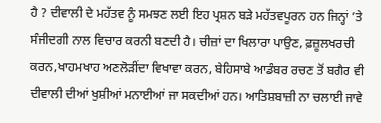ਹੈ ? ਦੀਵਾਲੀ ਦੇ ਮਹੱਤਵ ਨੂੰ ਸਮਝਣ ਲਈ ਇਹ ਪ੍ਰਸ਼ਨ ਬੜੇ ਮਹੱਤਵਪੂਰਨ ਹਨ ਜਿਨ੍ਹਾਂ ’ਤੇ ਸੰਜੀਦਗੀ ਨਾਲ ਵਿਚਾਰ ਕਰਨੀ ਬਣਦੀ ਹੈ। ਚੀਜ਼ਾਂ ਦਾ ਖਿਲਾਰਾ ਪਾਉਣ, ਫ਼ਜ਼ੂਲਖਰਚੀ ਕਰਨ,ਖਾਹਮਖਾਹ ਅਣਲੋੜੀਂਦਾ ਵਿਖਾਵਾ ਕਰਨ, ਬੇਹਿਸਾਬੇ ਆਡੰਬਰ ਰਚਣ ਤੋਂ ਬਗੈਰ ਵੀ ਦੀਵਾਲੀ ਦੀਆਂ ਖੁਸ਼ੀਆਂ ਮਨਾਈਆਂ ਜਾ ਸਕਦੀਆਂ ਹਨ। ਆਤਿਸ਼ਬਾਜ਼ੀ ਨਾ ਚਲਾਈ ਜਾਵੇ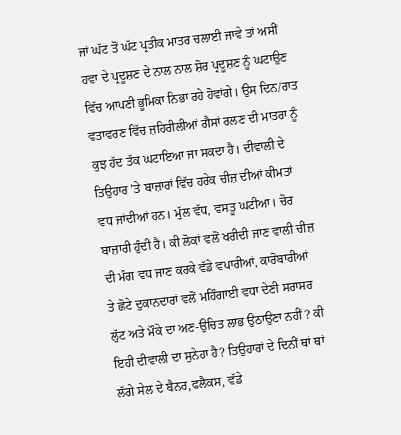ਜਾਂ ਘੱਟ ਤੋਂ ਘੱਟ ਪ੍ਰਤੀਕ ਮਾਤਰ ਚਲਾਈ ਜਾਵੇ ਤਾਂ ਅਸੀਂ ਹਵਾ ਦੇ ਪ੍ਰਦੂਸ਼ਣ ਦੇ ਨਾਲ ਨਾਲ ਸ਼ੋਰ ਪ੍ਰਦੂਸ਼ਣ ਨੂੰ ਘਟਾਉਣ ਵਿੱਚ ਆਪਣੀ ਭੂਮਿਕਾ ਨਿਭਾ ਰਹੇ ਹੋਵਾਂਗੇ। ਉਸ ਦਿਨ/ਰਾਤ ਵਤਾਵਰਣ ਵਿੱਚ ਜ਼ਹਿਰੀਲੀਆਂ ਗੈਸਾਂ ਰਲਣ ਦੀ ਮਾਤਰਾ ਨੂੰ ਕੁਝ ਹੱਦ ਤੱਕ ਘਟਾਇਆ ਜਾ ਸਕਦਾ ਹੈ। ਦੀਵਾਲੀ ਦੇ ਤਿਉਹਾਰ ’ਤੇ ਬਾਜ਼ਾਰਾਂ ਵਿੱਚ ਹਰੇਕ ਚੀਜ਼ ਦੀਆਂ ਕੀਮਤਾਂ ਵਧ ਜਾਂਦੀਆਂ ਹਨ। ਮੁੱਲ ਵੱਧ, ਵਸਤੂ ਘਟੀਆ। ਚੋਰ ਬਾਜ਼ਾਰੀ ਹੁੰਦੀ ਹੈ। ਕੀ ਲੋਕਾਂ ਵਲੋਂ ਖਰੀਦੀ ਜਾਣ ਵਾਲੀ ਚੀਜ਼ ਦੀ ਮੰਗ ਵਧ ਜਾਣ ਕਰਕੇ ਵੱਡੇ ਵਪਾਰੀਆਂ, ਕਾਰੋਬਾਰੀਆਂ ਤੇ ਛੋਟੇ ਦੁਕਾਨਦਾਰਾਂ ਵਲੋਂ ਮਹਿੰਗਾਈ ਵਧਾ ਦੇਣੀ ਸਰਾਸਰ ਲੁੱਟ ਅਤੇ ਮੌਕੇ ਦਾ ਅਣ-ਉਚਿਤ ਲਾਭ ਉਠਾਉਣਾ ਨਹੀਂ ? ਕੀ ਇਹੀ ਦੀਵਾਲੀ ਦਾ ਸੁਨੇਹਾ ਹੈ? ਤਿਉਹਾਰਾਂ ਦੇ ਦਿਨੀਂ ਥਾਂ ਥਾਂ ਲੱਗੇ ਸੇਲ ਦੇ ਬੈਨਰ,ਫਲੈਕਸ, ਵੱਡੇ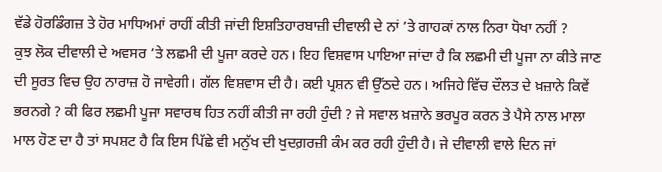ਵੱਡੇ ਹੋਰਡਿੰਗਜ਼ ਤੇ ਹੋਰ ਮਾਧਿਅਮਾਂ ਰਾਹੀਂ ਕੀਤੀ ਜਾਂਦੀ ਇਸ਼ਤਿਹਾਰਬਾਜ਼ੀ ਦੀਵਾਲੀ ਦੇ ਨਾਂ ’ਤੇ ਗਾਹਕਾਂ ਨਾਲ ਨਿਰਾ ਧੋਖਾ ਨਹੀਂ ?
ਕੁਝ ਲੋਕ ਦੀਵਾਲੀ ਦੇ ਅਵਸਰ ’ਤੇ ਲਛਮੀ ਦੀ ਪੂਜਾ ਕਰਦੇ ਹਨ। ਇਹ ਵਿਸ਼ਵਾਸ ਪਾਇਆ ਜਾਂਦਾ ਹੈ ਕਿ ਲਛਮੀ ਦੀ ਪੂਜਾ ਨਾ ਕੀਤੇ ਜਾਣ ਦੀ ਸੂਰਤ ਵਿਚ ਉਹ ਨਾਰਾਜ਼ ਹੋ ਜਾਵੇਗੀ। ਗੱਲ ਵਿਸ਼ਵਾਸ ਦੀ ਹੈ। ਕਈ ਪ੍ਰਸ਼ਨ ਵੀ ਉੱਠਦੇ ਹਨ। ਅਜਿਹੇ ਵਿੱਚ ਦੌਲਤ ਦੇ ਖ਼ਜ਼ਾਨੇ ਕਿਵੇਂ ਭਰਨਗੇ ? ਕੀ ਫਿਰ ਲਛਮੀ ਪੂਜਾ ਸਵਾਰਥ ਹਿਤ ਨਹੀਂ ਕੀਤੀ ਜਾ ਰਹੀ ਹੁੰਦੀ ? ਜੇ ਸਵਾਲ ਖ਼ਜ਼ਾਨੇ ਭਰਪੂਰ ਕਰਨ ਤੇ ਪੈਸੇ ਨਾਲ ਮਾਲਾ ਮਾਲ ਹੋਣ ਦਾ ਹੈ ਤਾਂ ਸਪਸ਼ਟ ਹੈ ਕਿ ਇਸ ਪਿੱਛੇ ਵੀ ਮਨੁੱਖ ਦੀ ਖੁਦਗ਼ਰਜ਼ੀ ਕੰਮ ਕਰ ਰਹੀ ਹੁੰਦੀ ਹੈ। ਜੇ ਦੀਵਾਲੀ ਵਾਲੇ ਦਿਨ ਜਾਂ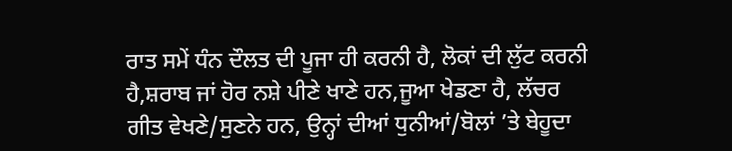ਰਾਤ ਸਮੇਂ ਧੰਨ ਦੌਲਤ ਦੀ ਪੂਜਾ ਹੀ ਕਰਨੀ ਹੈ, ਲੋਕਾਂ ਦੀ ਲੁੱਟ ਕਰਨੀ ਹੈ,ਸ਼ਰਾਬ ਜਾਂ ਹੋਰ ਨਸ਼ੇ ਪੀਣੇ ਖਾਣੇ ਹਨ,ਜੂਆ ਖੇਡਣਾ ਹੈ, ਲੱਚਰ ਗੀਤ ਵੇਖਣੇ/ਸੁਣਨੇ ਹਨ, ਉਨ੍ਹਾਂ ਦੀਆਂ ਧੁਨੀਆਂ/ਬੋਲਾਂ ’ਤੇ ਬੇਹੂਦਾ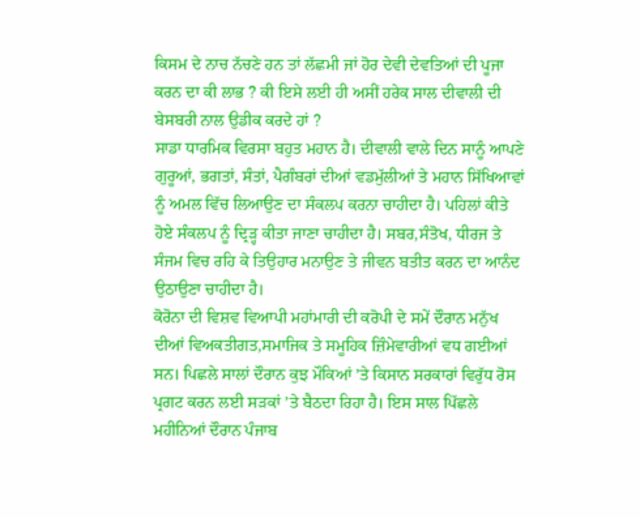ਕਿਸਮ ਦੇ ਨਾਚ ਨੱਚਣੇ ਹਨ ਤਾਂ ਲੱਛਮੀ ਜਾਂ ਹੋਰ ਦੇਵੀ ਦੇਵਤਿਆਂ ਦੀ ਪੂਜਾ ਕਰਨ ਦਾ ਕੀ ਲਾਭ ? ਕੀ ਇਸੇ ਲਈ ਹੀ ਅਸੀਂ ਹਰੇਕ ਸਾਲ ਦੀਵਾਲੀ ਦੀ ਬੇਸਬਰੀ ਨਾਲ ਉਡੀਕ ਕਰਦੇ ਹਾਂ ?
ਸਾਡਾ ਧਾਰਮਿਕ ਵਿਰਸਾ ਬਹੁਤ ਮਹਾਨ ਹੈ। ਦੀਵਾਲੀ ਵਾਲੇ ਦਿਨ ਸਾਨੂੰ ਆਪਣੇ ਗੁਰੂਆਂ, ਭਗਤਾਂ, ਸੰਤਾਂ, ਪੈਗੰਬਰਾਂ ਦੀਆਂ ਵਡਮੁੱਲੀਆਂ ਤੇ ਮਹਾਨ ਸਿੱਖਿਆਵਾਂ ਨੂੰ ਅਮਲ ਵਿੱਚ ਲਿਆਉਣ ਦਾ ਸੰਕਲਪ ਕਰਨਾ ਚਾਹੀਦਾ ਹੈ। ਪਹਿਲਾਂ ਕੀਤੇ ਹੋਏ ਸੰਕਲਪ ਨੂੰ ਦ੍ਰਿੜ੍ਹ ਕੀਤਾ ਜਾਣਾ ਚਾਹੀਦਾ ਹੈ। ਸਬਰ,ਸੰਤੋਖ, ਧੀਰਜ ਤੇ ਸੰਜਮ ਵਿਚ ਰਹਿ ਕੇ ਤਿਉਹਾਰ ਮਨਾਉਣ ਤੇ ਜੀਵਨ ਬਤੀਤ ਕਰਨ ਦਾ ਆਨੰਦ ਉਠਾਉਣਾ ਚਾਹੀਦਾ ਹੈ।
ਕੋਰੋਨਾ ਦੀ ਵਿਸ਼ਵ ਵਿਆਪੀ ਮਹਾਂਮਾਰੀ ਦੀ ਕਰੋਪੀ ਦੇ ਸਮੇਂ ਦੌਰਾਨ ਮਨੁੱਖ ਦੀਆਂ ਵਿਅਕਤੀਗਤ,ਸਮਾਜਿਕ ਤੇ ਸਮੂਹਿਕ ਜ਼ਿੰਮੇਵਾਰੀਆਂ ਵਧ ਗਈਆਂ ਸਨ। ਪਿਛਲੇ ਸਾਲਾਂ ਦੌਰਾਨ ਕੁਝ ਮੌਕਿਆਂ ’ਤੇ ਕਿਸਾਨ ਸਰਕਾਰਾਂ ਵਿਰੁੱਧ ਰੋਸ ਪ੍ਰਗਟ ਕਰਨ ਲਈ ਸੜਕਾਂ ’ਤੇ ਬੈਠਦਾ ਰਿਹਾ ਹੈ। ਇਸ ਸਾਲ ਪਿੱਛਲੇ ਮਹੀਨਿਆਂ ਦੌਰਾਨ ਪੰਜਾਬ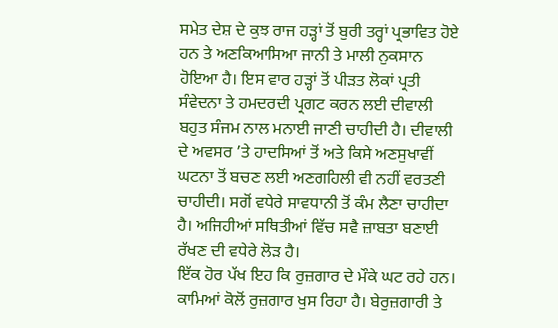ਸਮੇਤ ਦੇਸ਼ ਦੇ ਕੁਝ ਰਾਜ ਹੜ੍ਹਾਂ ਤੋਂ ਬੁਰੀ ਤਰ੍ਹਾਂ ਪ੍ਰਭਾਵਿਤ ਹੋਏ ਹਨ ਤੇ ਅਣਕਿਆਸਿਆ ਜਾਨੀ ਤੇ ਮਾਲੀ ਨੁਕਸਾਨ ਹੋਇਆ ਹੈ। ਇਸ ਵਾਰ ਹੜ੍ਹਾਂ ਤੋਂ ਪੀੜਤ ਲੋਕਾਂ ਪ੍ਰਤੀ ਸੰਵੇਦਨਾ ਤੇ ਹਮਦਰਦੀ ਪ੍ਰਗਟ ਕਰਨ ਲਈ ਦੀਵਾਲੀ ਬਹੁਤ ਸੰਜਮ ਨਾਲ ਮਨਾਈ ਜਾਣੀ ਚਾਹੀਦੀ ਹੈ। ਦੀਵਾਲੀ ਦੇ ਅਵਸਰ ’ਤੇ ਹਾਦਸਿਆਂ ਤੋਂ ਅਤੇ ਕਿਸੇ ਅਣਸੁਖਾਵੀਂ ਘਟਨਾ ਤੋਂ ਬਚਣ ਲਈ ਅਣਗਹਿਲੀ ਵੀ ਨਹੀਂ ਵਰਤਣੀ ਚਾਹੀਦੀ। ਸਗੋਂ ਵਧੇਰੇ ਸਾਵਧਾਨੀ ਤੋਂ ਕੰਮ ਲੈਣਾ ਚਾਹੀਦਾ ਹੈ। ਅਜਿਹੀਆਂ ਸਥਿਤੀਆਂ ਵਿੱਚ ਸਵੈ ਜ਼ਾਬਤਾ ਬਣਾਈ ਰੱਖਣ ਦੀ ਵਧੇਰੇ ਲੋੜ ਹੈ।
ਇੱਕ ਹੋਰ ਪੱਖ ਇਹ ਕਿ ਰੁਜ਼ਗਾਰ ਦੇ ਮੌਕੇ ਘਟ ਰਹੇ ਹਨ। ਕਾਮਿਆਂ ਕੋਲੋਂ ਰੁਜ਼ਗਾਰ ਖੁਸ ਰਿਹਾ ਹੈ। ਬੇਰੁਜ਼ਗਾਰੀ ਤੇ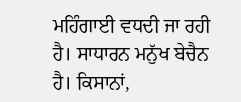ਮਹਿੰਗਾਈ ਵਧਦੀ ਜਾ ਰਹੀ ਹੈ। ਸਾਧਾਰਨ ਮਨੁੱਖ ਬੇਚੈਨ ਹੈ। ਕਿਸਾਨਾਂ,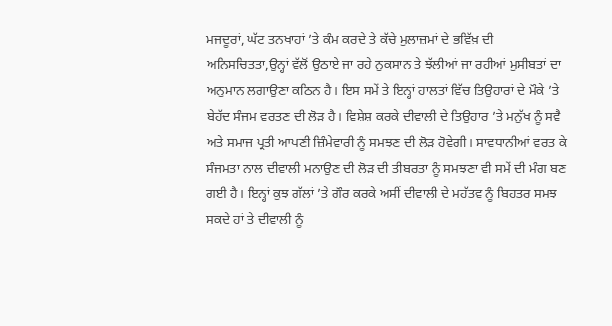ਮਜਦੂਰਾਂ, ਘੱਟ ਤਨਖਾਹਾਂ ’ਤੇ ਕੰਮ ਕਰਦੇ ਤੇ ਕੱਚੇ ਮੁਲਾਜ਼ਮਾਂ ਦੇ ਭਵਿੱਖ਼ ਦੀ ਅਨਿਸਚਿਤਤਾ,ਉਨ੍ਹਾਂ ਵੱਲੋਂ ਉਠਾਏ ਜਾ ਰਹੇ ਨੁਕਸਾਨ ਤੇ ਝੱਲੀਆਂ ਜਾ ਰਹੀਆਂ ਮੁਸੀਬਤਾਂ ਦਾ ਅਨੁਮਾਨ ਲਗਾਉਣਾ ਕਠਿਨ ਹੈ। ਇਸ ਸਮੇਂ ਤੇ ਇਨ੍ਹਾਂ ਹਾਲਤਾਂ ਵਿੱਚ ਤਿਉਹਾਰਾਂ ਦੇ ਮੌਕੇ ’ਤੇ ਬੇਹੱਦ ਸੰਜਮ ਵਰਤਣ ਦੀ ਲੋੜ ਹੈ। ਵਿਸ਼ੇਸ਼ ਕਰਕੇ ਦੀਵਾਲੀ ਦੇ ਤਿਉਹਾਰ ’ਤੇ ਮਨੁੱਖ ਨੂੰ ਸਵੈ ਅਤੇ ਸਮਾਜ ਪ੍ਰਤੀ ਆਪਣੀ ਜ਼ਿੰਮੇਵਾਰੀ ਨੂੰ ਸਮਝਣ ਦੀ ਲੋੜ ਹੋਵੇਗੀ। ਸਾਵਧਾਨੀਆਂ ਵਰਤ ਕੇ ਸੰਜਮਤਾ ਨਾਲ ਦੀਵਾਲੀ ਮਨਾਉਣ ਦੀ ਲੋੜ ਦੀ ਤੀਬਰਤਾ ਨੂੰ ਸਮਝਣਾ ਵੀ ਸਮੇਂ ਦੀ ਮੰਗ ਬਣ ਗਈ ਹੈ। ਇਨ੍ਹਾਂ ਕੁਝ ਗੱਲਾਂ ’ਤੇ ਗੌਰ ਕਰਕੇ ਅਸੀਂ ਦੀਵਾਲੀ ਦੇ ਮਹੱਤਵ ਨੂੰ ਬਿਹਤਰ ਸਮਝ ਸਕਦੇ ਹਾਂ ਤੇ ਦੀਵਾਲੀ ਨੂੰ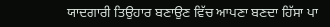ਯਾਦਗਾਰੀ ਤਿਉਹਾਰ ਬਣਾਉਣ ਵਿੱਚ ਆਪਣਾ ਬਣਦਾ ਹਿੱਸਾ ਪਾ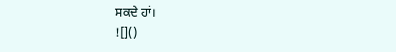ਸਕਦੇ ਹਾਂ।
![]()